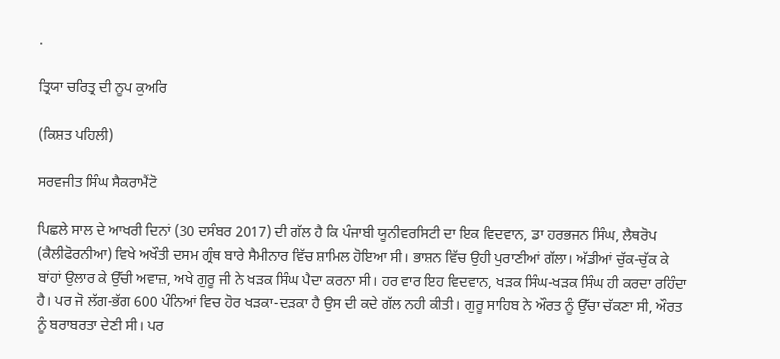.

ਤ੍ਰਿਯਾ ਚਰਿਤ੍ਰ ਦੀ ਨੂਪ ਕੁਅਰਿ

(ਕਿਸ਼ਤ ਪਹਿਲੀ)

ਸਰਵਜੀਤ ਸਿੰਘ ਸੈਕਰਾਮੈਂਟੋ

ਪਿਛਲੇ ਸਾਲ ਦੇ ਆਖਰੀ ਦਿਨਾਂ (30 ਦਸੰਬਰ 2017) ਦੀ ਗੱਲ ਹੈ ਕਿ ਪੰਜਾਬੀ ਯੂਨੀਵਰਸਿਟੀ ਦਾ ਇਕ ਵਿਦਵਾਨ, ਡਾ ਹਰਭਜਨ ਸਿੰਘ, ਲੈਥਰੋਪ (ਕੈਲੀਫੋਰਨੀਆ) ਵਿਖੇ ਅਖੌਤੀ ਦਸਮ ਗ੍ਰੰਥ ਬਾਰੇ ਸੈਮੀਨਾਰ ਵਿੱਚ ਸ਼ਾਮਿਲ ਹੋਇਆ ਸੀ। ਭਾਸ਼ਨ ਵਿੱਚ ਉਹੀ ਪੁਰਾਣੀਆਂ ਗੱਲਾ। ਅੱਡੀਆਂ ਚੁੱਕ-ਚੁੱਕ ਕੇ ਬਾਂਹਾਂ ਉਲਾਰ ਕੇ ਉੱਚੀ ਅਵਾਜ਼, ਅਖੇ ਗੁਰੂ ਜੀ ਨੇ ਖੜਕ ਸਿੰਘ ਪੈਦਾ ਕਰਨਾ ਸੀ। ਹਰ ਵਾਰ ਇਹ ਵਿਦਵਾਨ, ਖੜਕ ਸਿੰਘ-ਖੜਕ ਸਿੰਘ ਹੀ ਕਰਦਾ ਰਹਿੰਦਾ ਹੈ। ਪਰ ਜੋ ਲੱਗ-ਭੱਗ 600 ਪੰਨਿਆਂ ਵਿਚ ਹੋਰ ਖੜਕਾ-ਦੜਕਾ ਹੈ ਉਸ ਦੀ ਕਦੇ ਗੱਲ ਨਹੀ ਕੀਤੀ। ਗੁਰੂ ਸਾਹਿਬ ਨੇ ਔਰਤ ਨੂੰ ਉੱਚਾ ਚੱਕਣਾ ਸੀ, ਔਰਤ ਨੂੰ ਬਰਾਬਰਤਾ ਦੇਣੀ ਸੀ। ਪਰ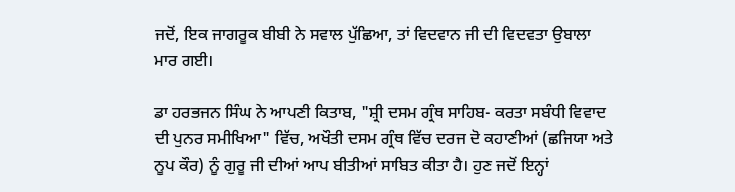ਜਦੋਂ, ਇਕ ਜਾਗਰੂਕ ਬੀਬੀ ਨੇ ਸਵਾਲ ਪੁੱਛਿਆ, ਤਾਂ ਵਿਦਵਾਨ ਜੀ ਦੀ ਵਿਦਵਤਾ ਉਬਾਲਾ ਮਾਰ ਗਈ।

ਡਾ ਹਰਭਜਨ ਸਿੰਘ ਨੇ ਆਪਣੀ ਕਿਤਾਬ, "ਸ਼੍ਰੀ ਦਸਮ ਗ੍ਰੰਥ ਸਾਹਿਬ- ਕਰਤਾ ਸਬੰਧੀ ਵਿਵਾਦ ਦੀ ਪੁਨਰ ਸਮੀਖਿਆ" ਵਿੱਚ, ਅਖੌਤੀ ਦਸਮ ਗ੍ਰੰਥ ਵਿੱਚ ਦਰਜ ਦੋ ਕਹਾਣੀਆਂ (ਛਜਿਯਾ ਅਤੇ ਨੂਪ ਕੌਰ) ਨੂੰ ਗੁਰੂ ਜੀ ਦੀਆਂ ਆਪ ਬੀਤੀਆਂ ਸਾਬਿਤ ਕੀਤਾ ਹੈ। ਹੁਣ ਜਦੋਂ ਇਨ੍ਹਾਂ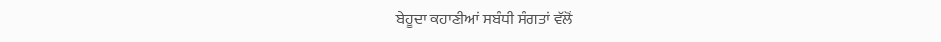ਬੇਹੂਦਾ ਕਹਾਣੀਆਂ ਸਬੰਧੀ ਸੰਗਤਾਂ ਵੱਲੋਂ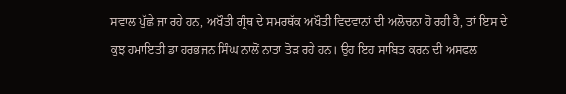ਸਵਾਲ ਪੁੱਛੇ ਜਾ ਰਹੇ ਹਨ, ਅਖੌਤੀ ਗ੍ਰੰਥ ਦੇ ਸਮਰਥੱਕ ਅਖੌਤੀ ਵਿਦਵਾਨਾਂ ਦੀ ਅਲੋਚਨਾ ਹੋ ਰਹੀ ਹੈ, ਤਾਂ ਇਸ ਦੇ ਕੁਝ ਹਮਾਇਤੀ ਡਾ ਹਰਭਜਨ ਸਿੰਘ ਨਾਲੋਂ ਨਾਤਾ ਤੋੜ ਰਹੇ ਹਨ। ਉਹ ਇਹ ਸਾਬਿਤ ਕਰਨ ਦੀ ਅਸਫਲ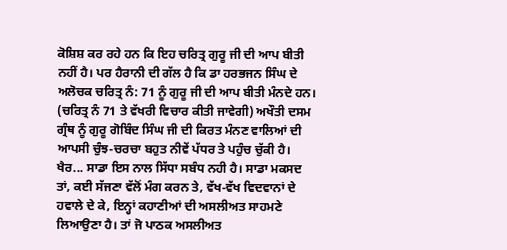ਕੋਸ਼ਿਸ਼ ਕਰ ਰਹੇ ਹਨ ਕਿ ਇਹ ਚਰਿਤ੍ਰ ਗੁਰੂ ਜੀ ਦੀ ਆਪ ਬੀਤੀ ਨਹੀਂ ਹੈ। ਪਰ ਹੈਰਾਨੀ ਦੀ ਗੱਲ ਹੈ ਕਿ ਡਾ ਹਰਭਜਨ ਸਿੰਘ ਦੇ ਅਲੋਚਕ ਚਰਿਤ੍ਰ ਨੰ: 71 ਨੂੰ ਗੁਰੂ ਜੀ ਦੀ ਆਪ ਬੀਤੀ ਮੰਨਦੇ ਹਨ। (ਚਰਿਤ੍ਰ ਨੰ 71 ਤੇ ਵੱਖਰੀ ਵਿਚਾਰ ਕੀਤੀ ਜਾਵੇਗੀ) ਅਖੌਤੀ ਦਸਮ ਗ੍ਰੰਥ ਨੂੰ ਗੁਰੂ ਗੋਬਿੰਦ ਸਿੰਘ ਜੀ ਦੀ ਕਿਰਤ ਮੰਨਣ ਵਾਲਿਆਂ ਦੀ ਆਪਸੀ ਚੁੰਝ-ਚਰਚਾ ਬਹੁਤ ਨੀਵੇਂ ਪੱਧਰ ਤੇ ਪਹੁੰਚ ਚੁੱਕੀ ਹੈ। ਖੈਰ... ਸਾਡਾ ਇਸ ਨਾਲ ਸਿੱਧਾ ਸਬੰਧ ਨਹੀ ਹੈ। ਸਾਡਾ ਮਕਸਦ ਤਾਂ, ਕਈ ਸੱਜਣਾ ਵੱਲੋਂ ਮੰਗ ਕਰਨ ਤੇ, ਵੱਖ-ਵੱਖ ਵਿਦਵਾਨਾਂ ਦੇ ਹਵਾਲੇ ਦੇ ਕੇ, ਇਨ੍ਹਾਂ ਕਹਾਣੀਆਂ ਦੀ ਅਸਲੀਅਤ ਸਾਹਮਣੇ ਲਿਆਉਣਾ ਹੈ। ਤਾਂ ਜੋ ਪਾਠਕ ਅਸਲੀਅਤ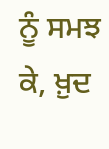ਨੂੰ ਸਮਝ ਕੇ, ਖ਼ੁਦ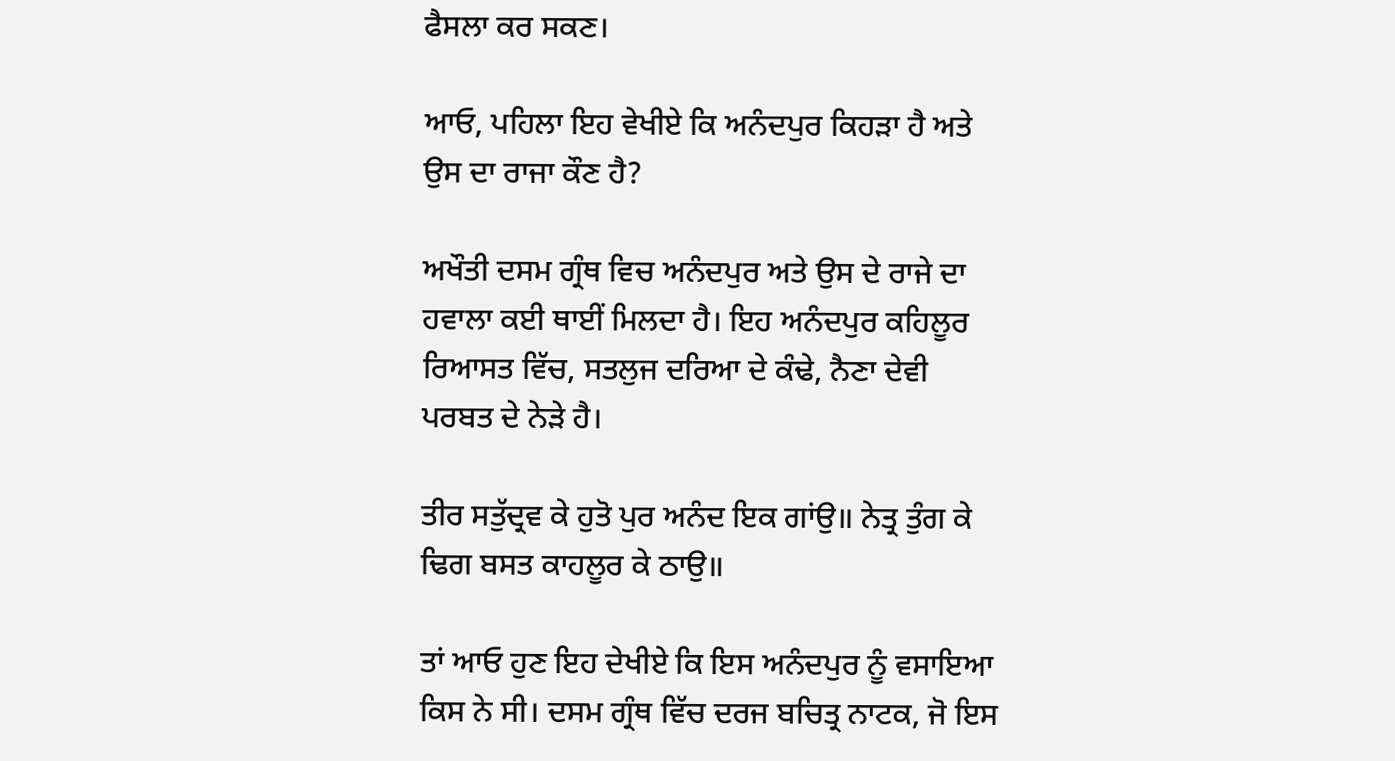ਫੈਸਲਾ ਕਰ ਸਕਣ।

ਆਓ, ਪਹਿਲਾ ਇਹ ਵੇਖੀਏ ਕਿ ਅਨੰਦਪੁਰ ਕਿਹੜਾ ਹੈ ਅਤੇ ਉਸ ਦਾ ਰਾਜਾ ਕੌਣ ਹੈ?

ਅਖੌਤੀ ਦਸਮ ਗ੍ਰੰਥ ਵਿਚ ਅਨੰਦਪੁਰ ਅਤੇ ਉਸ ਦੇ ਰਾਜੇ ਦਾ ਹਵਾਲਾ ਕਈ ਥਾਈਂ ਮਿਲਦਾ ਹੈ। ਇਹ ਅਨੰਦਪੁਰ ਕਹਿਲੂਰ ਰਿਆਸਤ ਵਿੱਚ, ਸਤਲੁਜ ਦਰਿਆ ਦੇ ਕੰਢੇ, ਨੈਣਾ ਦੇਵੀ ਪਰਬਤ ਦੇ ਨੇੜੇ ਹੈ।

ਤੀਰ ਸਤੁੱਦ੍ਰਵ ਕੇ ਹੁਤੋ ਪੁਰ ਅਨੰਦ ਇਕ ਗਾਂਉ॥ ਨੇਤ੍ਰ ਤੁੰਗ ਕੇ ਢਿਗ ਬਸਤ ਕਾਹਲੂਰ ਕੇ ਠਾਉ॥

ਤਾਂ ਆਓ ਹੁਣ ਇਹ ਦੇਖੀਏ ਕਿ ਇਸ ਅਨੰਦਪੁਰ ਨੂੰ ਵਸਾਇਆ ਕਿਸ ਨੇ ਸੀ। ਦਸਮ ਗ੍ਰੰਥ ਵਿੱਚ ਦਰਜ ਬਚਿਤ੍ਰ ਨਾਟਕ, ਜੋ ਇਸ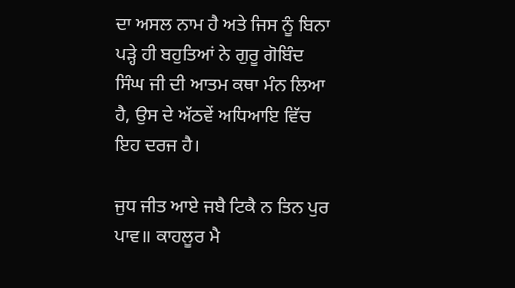ਦਾ ਅਸਲ ਨਾਮ ਹੈ ਅਤੇ ਜਿਸ ਨੂੰ ਬਿਨਾ ਪੜ੍ਹੇ ਹੀ ਬਹੁਤਿਆਂ ਨੇ ਗੁਰੂ ਗੋਬਿੰਦ ਸਿੰਘ ਜੀ ਦੀ ਆਤਮ ਕਥਾ ਮੰਨ ਲਿਆ ਹੈ, ਉਸ ਦੇ ਅੱਠਵੇਂ ਅਧਿਆਇ ਵਿੱਚ ਇਹ ਦਰਜ ਹੈ।

ਜੁਧ ਜੀਤ ਆਏ ਜਬੈ ਟਿਕੈ ਨ ਤਿਨ ਪੁਰ ਪਾਵ॥ ਕਾਹਲੂਰ ਮੈ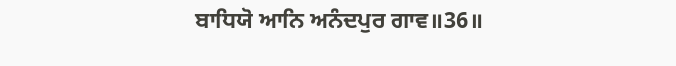ਬਾਧਿਯੋ ਆਨਿ ਅਨੰਦਪੁਰ ਗਾਵ॥36॥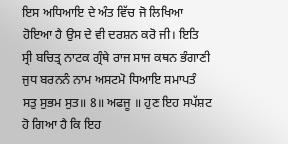ਇਸ ਅਧਿਆਇ ਦੇ ਅੰਤ ਵਿੱਚ ਜੋ ਲਿਖਿਆ ਹੋਇਆ ਹੈ ਉਸ ਦੇ ਵੀ ਦਰਸ਼ਨ ਕਰੋ ਜੀ। ਇਤਿ ਸ੍ਰੀ ਬਚਿਤ੍ਰ ਨਾਟਕ ਗ੍ਰੰਥੇ ਰਾਜ ਸਾਜ ਕਥਨ ਭੰਗਾਣੀ ਜੁਧ ਬਰਨਨੰ ਨਾਮ ਅਸਟਮੋ ਧਿਆਇ ਸਮਾਪਤੰ ਸਤੁ ਸੁਭਮ ਸੁਤ॥ 8॥ ਅਫਜੂ ॥ ਹੁਣ ਇਹ ਸਪੱਸ਼ਟ ਹੋ ਗਿਆ ਹੈ ਕਿ ਇਹ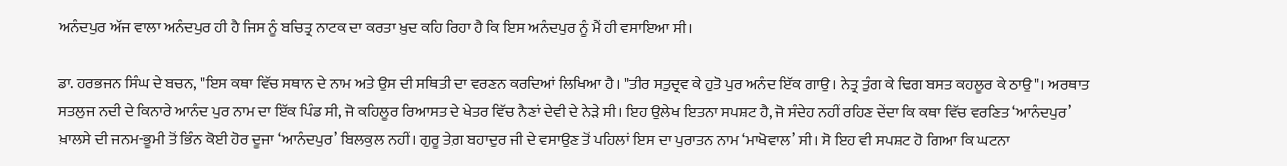ਅਨੰਦਪੁਰ ਅੱਜ ਵਾਲਾ ਅਨੰਦਪੁਰ ਹੀ ਹੈ ਜਿਸ ਨੂੰ ਬਚਿਤ੍ਰ ਨਾਟਕ ਦਾ ਕਰਤਾ ਖ਼ੁਦ ਕਹਿ ਰਿਹਾ ਹੈ ਕਿ ਇਸ ਅਨੰਦਪੁਰ ਨੂੰ ਮੈਂ ਹੀ ਵਸਾਇਆ ਸੀ।

ਡਾ. ਹਰਭਜਨ ਸਿੰਘ ਦੇ ਬਚਨ, "ਇਸ ਕਥਾ ਵਿੱਚ ਸਥਾਨ ਦੇ ਨਾਮ ਅਤੇ ਉਸ ਦੀ ਸਥਿਤੀ ਦਾ ਵਰਣਨ ਕਰਦਿਆਂ ਲਿਖਿਆ ਹੈ। "ਤੀਰ ਸਤੁਦ੍ਰਵ ਕੇ ਹੁਤੋ ਪੁਰ ਅਨੰਦ ਇੱਕ ਗਾਉ। ਨੇਤ੍ਰ ਤੁੰਗ ਕੇ ਢਿਗ ਬਸਤ ਕਹਲੂਰ ਕੇ ਠਾਉ"। ਅਰਥਾਤ ਸਤਲੁਜ ਨਦੀ ਦੇ ਕਿਨਾਰੇ ਆਨੰਦ ਪੁਰ ਨਾਮ ਦਾ ਇੱਕ ਪਿੰਡ ਸੀ, ਜੋ ਕਹਿਲੂਰ ਰਿਆਸਤ ਦੇ ਖੇਤਰ ਵਿੱਚ ਨੈਣਾਂ ਦੇਵੀ ਦੇ ਨੇੜੇ ਸੀ। ਇਹ ਉਲੇਖ ਇਤਨਾ ਸਪਸ਼ਟ ਹੈ, ਜੋ ਸੰਦੇਹ ਨਹੀਂ ਰਹਿਣ ਦੇਂਦਾ ਕਿ ਕਥਾ ਵਿੱਚ ਵਰਣਿਤ ‘ਆਨੰਦਪੁਰ’ ਖ਼ਾਲਸੇ ਦੀ ਜਨਮ-ਭੂਮੀ ਤੋਂ ਭਿੰਨ ਕੋਈ ਹੋਰ ਦੂਜਾ ‘ਆਨੰਦਪੁਰ’ ਬਿਲਕੁਲ ਨਹੀਂ। ਗੁਰੂ ਤੇਗ਼ ਬਹਾਦੁਰ ਜੀ ਦੇ ਵਸਾਉਣ ਤੋਂ ਪਹਿਲਾਂ ਇਸ ਦਾ ਪੁਰਾਤਨ ਨਾਮ ‘ਮਾਖੋਵਾਲ’ ਸੀ। ਸੋ ਇਹ ਵੀ ਸਪਸ਼ਟ ਹੋ ਗਿਆ ਕਿ ਘਟਨਾ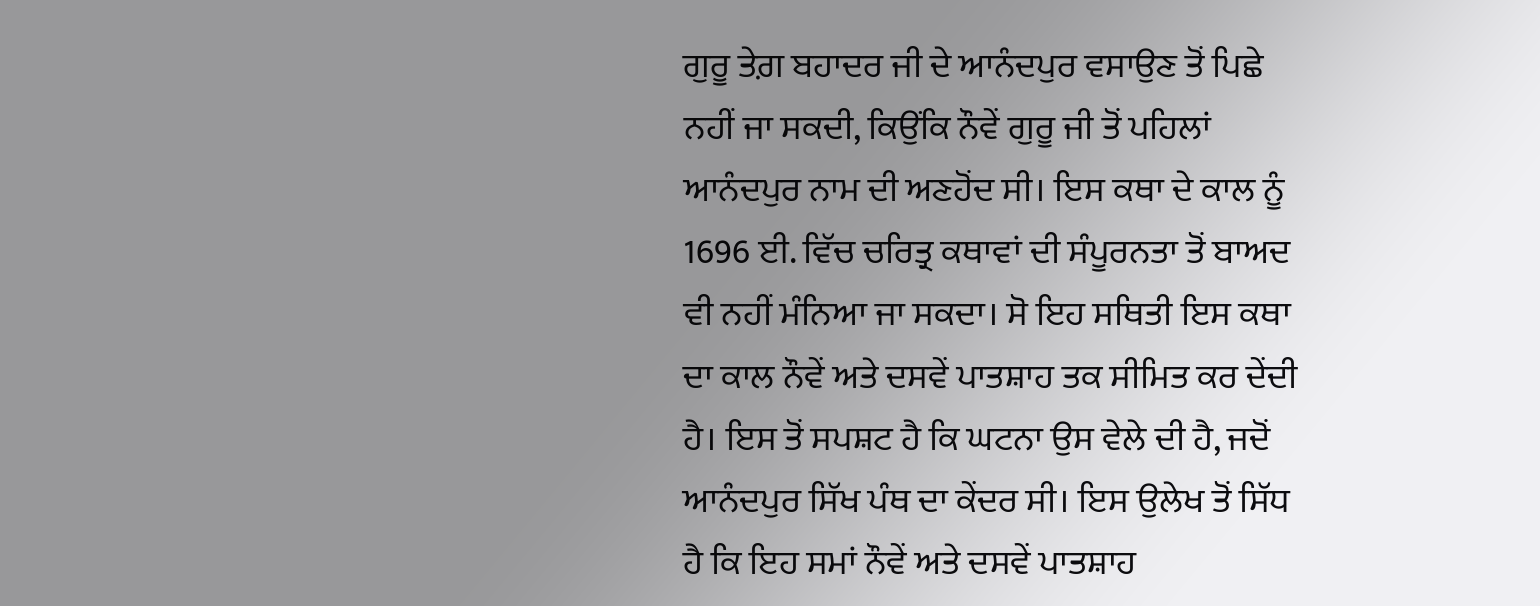ਗੁਰੂ ਤੇਗ਼ ਬਹਾਦਰ ਜੀ ਦੇ ਆਨੰਦਪੁਰ ਵਸਾਉਣ ਤੋਂ ਪਿਛੇ ਨਹੀਂ ਜਾ ਸਕਦੀ, ਕਿਉਂਕਿ ਨੌਵੇਂ ਗੁਰੂ ਜੀ ਤੋਂ ਪਹਿਲਾਂ ਆਨੰਦਪੁਰ ਨਾਮ ਦੀ ਅਣਹੋਂਦ ਸੀ। ਇਸ ਕਥਾ ਦੇ ਕਾਲ ਨੂੰ 1696 ਈ. ਵਿੱਚ ਚਰਿਤ੍ਰ ਕਥਾਵਾਂ ਦੀ ਸੰਪੂਰਨਤਾ ਤੋਂ ਬਾਅਦ ਵੀ ਨਹੀਂ ਮੰਨਿਆ ਜਾ ਸਕਦਾ। ਸੋ ਇਹ ਸਥਿਤੀ ਇਸ ਕਥਾ ਦਾ ਕਾਲ ਨੌਵੇਂ ਅਤੇ ਦਸਵੇਂ ਪਾਤਸ਼ਾਹ ਤਕ ਸੀਮਿਤ ਕਰ ਦੇਂਦੀ ਹੈ। ਇਸ ਤੋਂ ਸਪਸ਼ਟ ਹੈ ਕਿ ਘਟਨਾ ਉਸ ਵੇਲੇ ਦੀ ਹੈ, ਜਦੋਂ ਆਨੰਦਪੁਰ ਸਿੱਖ ਪੰਥ ਦਾ ਕੇਂਦਰ ਸੀ। ਇਸ ਉਲੇਖ ਤੋਂ ਸਿੱਧ ਹੈ ਕਿ ਇਹ ਸਮਾਂ ਨੌਵੇਂ ਅਤੇ ਦਸਵੇਂ ਪਾਤਸ਼ਾਹ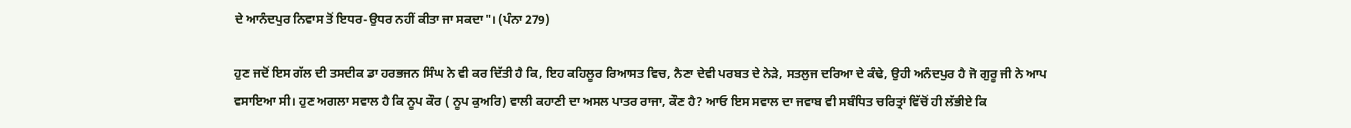ਦੇ ਆਨੰਦਪੁਰ ਨਿਵਾਸ ਤੋਂ ਇਧਰ-ਉਧਰ ਨਹੀਂ ਕੀਤਾ ਜਾ ਸਕਦਾ"। (ਪੰਨਾ 279)

ਹੁਣ ਜਦੋਂ ਇਸ ਗੱਲ ਦੀ ਤਸਦੀਕ ਡਾ ਹਰਭਜਨ ਸਿੰਘ ਨੇ ਵੀ ਕਰ ਦਿੱਤੀ ਹੈ ਕਿ, ਇਹ ਕਹਿਲੂਰ ਰਿਆਸਤ ਵਿਚ, ਨੈਣਾ ਦੇਵੀ ਪਰਬਤ ਦੇ ਨੇੜੇ, ਸਤਲੁਜ ਦਰਿਆ ਦੇ ਕੰਢੇ, ਉਹੀ ਅਨੰਦਪੁਰ ਹੈ ਜੋ ਗੁਰੂ ਜੀ ਨੇ ਆਪ ਵਸਾਇਆ ਸੀ। ਹੁਣ ਅਗਲਾ ਸਵਾਲ ਹੈ ਕਿ ਨੂਪ ਕੌਰ ( ਨੂਪ ਕੁਅਰਿ) ਵਾਲੀ ਕਹਾਣੀ ਦਾ ਅਸਲ ਪਾਤਰ ਰਾਜਾ, ਕੌਣ ਹੈ? ਆਓ ਇਸ ਸਵਾਲ ਦਾ ਜਵਾਬ ਵੀ ਸਬੰਧਿਤ ਚਰਿਤ੍ਰਾਂ ਵਿੱਚੋਂ ਹੀ ਲੱਭੀਏ ਕਿ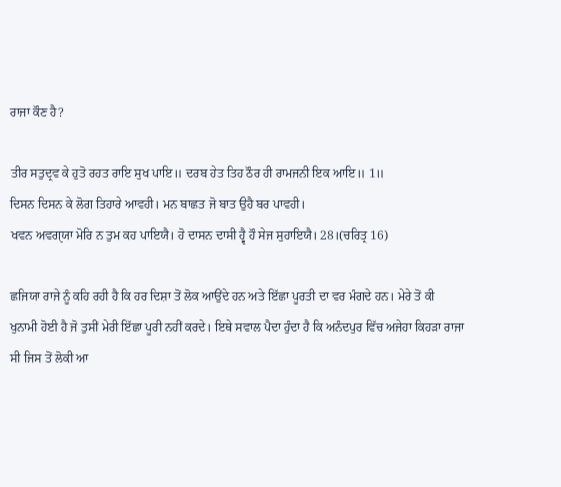ਰਾਜਾ ਕੌਣ ਹੈ?

ਤੀਰ ਸਤੁਦ੍ਰਵ ਕੇ ਹੁਤੋ ਰਹਤ ਰਾਇ ਸੁਖ ਪਾਇ॥ ਦਰਬ ਹੇਤ ਤਿਹ ਠੌਰ ਹੀ ਰਾਮਜਨੀ ਇਕ ਆਇ॥ 1॥
ਦਿਸਨ ਦਿਸਨ ਕੇ ਲੋਗ ਤਿਹਾਰੇ ਆਵਹੀ। ਮਨ ਬਾਛਤ ਜੋ ਬਾਤ ਉਹੈ ਬਰ ਪਾਵਹੀ।
ਖਵਨ ਅਵਗੑਯਾ ਮੋਰਿ ਨ ਤੁਮ ਕਹ ਪਾਇਯੈ। ਹੋ ਦਾਸਨ ਦਾਸੀ ਹ੍ਵੈ ਹੌ ਸੇਜ ਸੁਹਾਇਯੈ। 28।(ਚਰਿਤ੍ਰ 16)

ਛਜਿਯਾ ਰਾਜੇ ਨੂੰ ਕਹਿ ਰਹੀ ਹੈ ਕਿ ਹਰ ਦਿਸ਼ਾ ਤੋਂ ਲੋਕ ਆਉਂਦੇ ਹਨ ਅਤੇ ਇੱਛਾ ਪੂਰਤੀ ਦਾ ਵਰ ਮੰਗਦੇ ਹਨ। ਮੇਰੇ ਤੋਂ ਕੀ ਖੁਨਾਮੀ ਹੋਈ ਹੈ ਜੋ ਤੁਸੀਂ ਮੇਰੀ ਇੱਛਾ ਪੂਰੀ ਨਹੀਂ ਕਰਦੇ। ਇਥੇ ਸਵਾਲ ਪੈਦਾ ਹੁੰਦਾ ਹੈ ਕਿ ਅਨੰਦਪੁਰ ਵਿੱਚ ਅਜੇਹਾ ਕਿਹੜਾ ਰਾਜਾ ਸੀ ਜਿਸ ਤੋਂ ਲੋਕੀ ਆ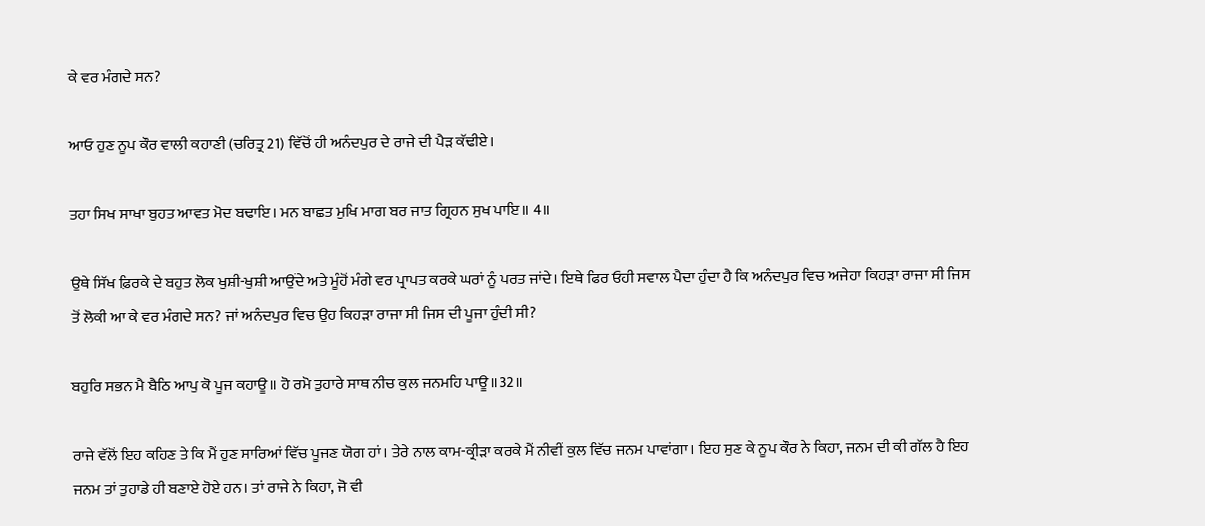ਕੇ ਵਰ ਮੰਗਦੇ ਸਨ?

ਆਓ ਹੁਣ ਨੂਪ ਕੌਰ ਵਾਲੀ ਕਹਾਣੀ (ਚਰਿਤ੍ਰ 21) ਵਿੱਚੋਂ ਹੀ ਅਨੰਦਪੁਰ ਦੇ ਰਾਜੇ ਦੀ ਪੈੜ ਕੱਢੀਏ।

ਤਹਾ ਸਿਖ ਸਾਖਾ ਬੁਹਤ ਆਵਤ ਮੋਦ ਬਢਾਇ। ਮਨ ਬਾਛਤ ਮੁਖਿ ਮਾਗ ਬਰ ਜਾਤ ਗ੍ਰਿਹਨ ਸੁਖ ਪਾਇ॥ 4॥

ਉਥੇ ਸਿੱਖ ਫ਼ਿਰਕੇ ਦੇ ਬਹੁਤ ਲੋਕ ਖੁਸ਼ੀ-ਖੁਸ਼ੀ ਆਉਂਦੇ ਅਤੇ ਮੂੰਹੋਂ ਮੰਗੇ ਵਰ ਪ੍ਰਾਪਤ ਕਰਕੇ ਘਰਾਂ ਨੂੰ ਪਰਤ ਜਾਂਦੇ। ਇਥੇ ਫਿਰ ਓਹੀ ਸਵਾਲ ਪੈਦਾ ਹੁੰਦਾ ਹੈ ਕਿ ਅਨੰਦਪੁਰ ਵਿਚ ਅਜੇਹਾ ਕਿਹੜਾ ਰਾਜਾ ਸੀ ਜਿਸ ਤੋਂ ਲੋਕੀ ਆ ਕੇ ਵਰ ਮੰਗਦੇ ਸਨ? ਜਾਂ ਅਨੰਦਪੁਰ ਵਿਚ ਉਹ ਕਿਹੜਾ ਰਾਜਾ ਸੀ ਜਿਸ ਦੀ ਪੂਜਾ ਹੁੰਦੀ ਸੀ?

ਬਹੁਰਿ ਸਭਨ ਮੈ ਬੈਠਿ ਆਪੁ ਕੋ ਪੂਜ ਕਹਾਊ॥ ਹੋ ਰਮੋ ਤੁਹਾਰੇ ਸਾਥ ਨੀਚ ਕੁਲ ਜਨਮਹਿ ਪਾਊ॥32॥

ਰਾਜੇ ਵੱਲੋਂ ਇਹ ਕਹਿਣ ਤੇ ਕਿ ਮੈਂ ਹੁਣ ਸਾਰਿਆਂ ਵਿੱਚ ਪੂਜਣ ਯੋਗ ਹਾਂ। ਤੇਰੇ ਨਾਲ ਕਾਮ-ਕ੍ਰੀੜਾ ਕਰਕੇ ਮੈਂ ਨੀਵੀਂ ਕੁਲ ਵਿੱਚ ਜਨਮ ਪਾਵਾਂਗਾ। ਇਹ ਸੁਣ ਕੇ ਨੂਪ ਕੌਰ ਨੇ ਕਿਹਾ, ਜਨਮ ਦੀ ਕੀ ਗੱਲ ਹੈ ਇਹ ਜਨਮ ਤਾਂ ਤੁਹਾਡੇ ਹੀ ਬਣਾਏ ਹੋਏ ਹਨ। ਤਾਂ ਰਾਜੇ ਨੇ ਕਿਹਾ, ਜੋ ਵੀ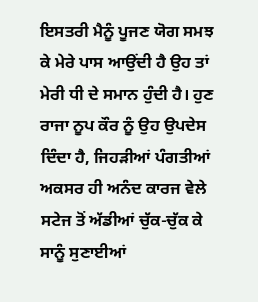ਇਸਤਰੀ ਮੈਨੂੰ ਪੂਜਣ ਯੋਗ ਸਮਝ ਕੇ ਮੇਰੇ ਪਾਸ ਆਉਂਦੀ ਹੈ ਉਹ ਤਾਂ ਮੇਰੀ ਧੀ ਦੇ ਸਮਾਨ ਹੁੰਦੀ ਹੈ। ਹੁਣ ਰਾਜਾ ਨੂਪ ਕੌਰ ਨੂੰ ਉਹ ਉਪਦੇਸ ਦਿੰਦਾ ਹੈ, ਜਿਹੜੀਆਂ ਪੰਗਤੀਆਂ ਅਕਸਰ ਹੀ ਅਨੰਦ ਕਾਰਜ ਵੇਲੇ ਸਟੇਜ ਤੋਂ ਅੱਡੀਆਂ ਚੁੱਕ-ਚੁੱਕ ਕੇ ਸਾਨੂੰ ਸੁਣਾਈਆਂ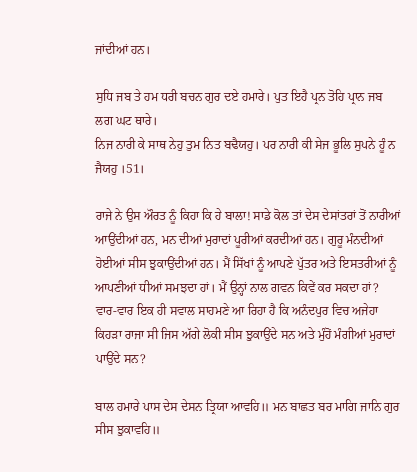ਜਾਂਦੀਆਂ ਹਨ।

ਸੁਧਿ ਜਬ ਤੇ ਹਮ ਧਰੀ ਬਚਨ ਗੁਰ ਦਏ ਹਮਾਰੇ। ਪੁਤ ਇਹੈ ਪ੍ਰਨ ਤੋਹਿ ਪ੍ਰਾਨ ਜਬ ਲਗ ਘਟ ਥਾਰੇ।
ਨਿਜ ਨਾਰੀ ਕੇ ਸਾਥ ਨੇਹੁ ਤੁਮ ਨਿਤ ਬਢੈਯਹੁ। ਪਰ ਨਾਰੀ ਕੀ ਸੇਜ ਭੂਲਿ ਸੁਪਨੇ ਹੂੰ ਨ ਜੈਯਹੁ ।51।

ਰਾਜੇ ਨੇ ਉਸ ਔਰਤ ਨੂੰ ਕਿਹਾ ਕਿ ਹੇ ਬਾਲਾ! ਸਾਡੇ ਕੋਲ ਤਾਂ ਦੇਸ ਦੇਸਾਂਤਰਾਂ ਤੋਂ ਨਾਰੀਆਂ ਆਉਂਦੀਆਂ ਹਨ, ਮਨ ਦੀਆਂ ਮੁਰਾਦਾਂ ਪੂਰੀਆਂ ਕਰਦੀਆਂ ਹਨ। ਗੁਰੂ ਮੰਨਦੀਆਂ ਹੋਈਆਂ ਸੀਸ ਝੁਕਾਉਂਦੀਆਂ ਹਨ। ਮੈਂ ਸਿੱਖਾਂ ਨੂੰ ਆਪਣੇ ਪੁੱਤਰ ਅਤੇ ਇਸਤਰੀਆਂ ਨੂੰ ਆਪਣੀਆਂ ਧੀਆਂ ਸਮਝਦਾ ਹਾਂ। ਮੈਂ ਉਨ੍ਹਾਂ ਨਾਲ ਗਵਨ ਕਿਵੇਂ ਕਰ ਸਕਦਾ ਹਾਂ? ਵਾਰ-ਵਾਰ ਇਕ ਹੀ ਸਵਾਲ ਸਾਹਮਣੇ ਆ ਰਿਹਾ ਹੈ ਕਿ ਅਨੰਦਪੁਰ ਵਿਚ ਅਜੇਹਾ ਕਿਹੜਾ ਰਾਜਾ ਸੀ ਜਿਸ ਅੱਗੇ ਲੋਕੀ ਸੀਸ ਝੁਕਾਉਂਦੇ ਸਨ ਅਤੇ ਮੁੰਹੋਂ ਮੰਗੀਆਂ ਮੁਰਾਦਾਂ ਪਾਉਂਦੇ ਸਨ?

ਬਾਲ ਹਮਾਰੇ ਪਾਸ ਦੇਸ ਦੇਸਨ ਤ੍ਰਿਯਾ ਆਵਹਿ॥ ਮਨ ਬਾਛਤ ਬਰ ਮਾਗਿ ਜਾਨਿ ਗੁਰ ਸੀਸ ਝੁਕਾਵਹਿ॥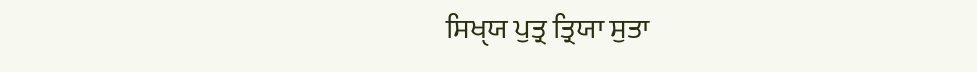ਸਿਖੑਯ ਪੁਤ੍ਰ ਤ੍ਰਿਯਾ ਸੁਤਾ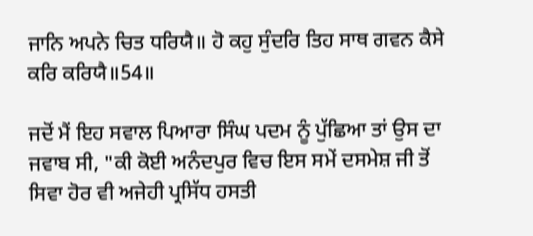ਜਾਨਿ ਅਪਨੇ ਚਿਤ ਧਰਿਯੈ॥ ਹੋ ਕਹੁ ਸੁੰਦਰਿ ਤਿਹ ਸਾਥ ਗਵਨ ਕੈਸੇ ਕਰਿ ਕਰਿਯੈ॥54॥

ਜਦੋਂ ਮੈਂ ਇਹ ਸਵਾਲ ਪਿਆਰਾ ਸਿੰਘ ਪਦਮ ਨੂੰ ਪੁੱਛਿਆ ਤਾਂ ਉਸ ਦਾ ਜਵਾਬ ਸੀ, "ਕੀ ਕੋਈ ਅਨੰਦਪੁਰ ਵਿਚ ਇਸ ਸਮੇਂ ਦਸਮੇਸ਼ ਜੀ ਤੋਂ ਸਿਵਾ ਹੋਰ ਵੀ ਅਜੇਹੀ ਪ੍ਰਸਿੱਧ ਹਸਤੀ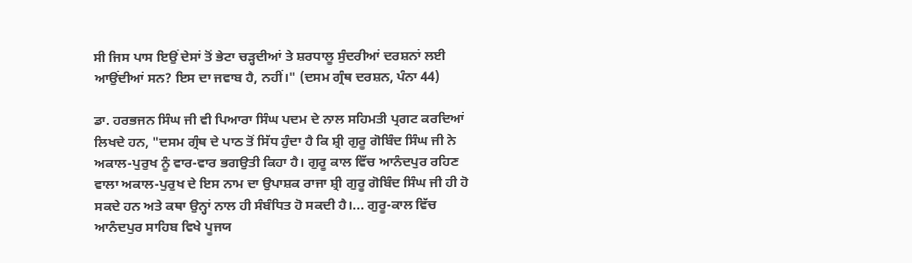ਸੀ ਜਿਸ ਪਾਸ ਇਉਂ ਦੇਸਾਂ ਤੋਂ ਭੇਟਾ ਚੜ੍ਹਦੀਆਂ ਤੇ ਸ਼ਰਧਾਲੂ ਸੁੰਦਰੀਆਂ ਦਰਸ਼ਨਾਂ ਲਈ ਆਉਂਦੀਆਂ ਸਨ? ਇਸ ਦਾ ਜਵਾਬ ਹੈ, ਨਹੀਂ।" (ਦਸਮ ਗ੍ਰੰਥ ਦਰਸ਼ਨ, ਪੰਨਾ 44)

ਡਾ. ਹਰਭਜਨ ਸਿੰਘ ਜੀ ਵੀ ਪਿਆਰਾ ਸਿੰਘ ਪਦਮ ਦੇ ਨਾਲ ਸਹਿਮਤੀ ਪ੍ਰਗਟ ਕਰਦਿਆਂ ਲਿਖਦੇ ਹਨ, "ਦਸਮ ਗ੍ਰੰਥ ਦੇ ਪਾਠ ਤੋਂ ਸਿੱਧ ਹੁੰਦਾ ਹੈ ਕਿ ਸ਼੍ਰੀ ਗੁਰੂ ਗੋਬਿੰਦ ਸਿੰਘ ਜੀ ਨੇ ਅਕਾਲ-ਪੁਰੁਖ ਨੂੰ ਵਾਰ-ਵਾਰ ਭਗਉਤੀ ਕਿਹਾ ਹੈ। ਗੁਰੂ ਕਾਲ ਵਿੱਚ ਆਨੰਦਪੁਰ ਰਹਿਣ ਵਾਲਾ ਅਕਾਲ-ਪੁਰੁਖ ਦੇ ਇਸ ਨਾਮ ਦਾ ਉਪਾਸ਼ਕ ਰਾਜਾ ਸ਼੍ਰੀ ਗੁਰੂ ਗੋਬਿੰਦ ਸਿੰਘ ਜੀ ਹੀ ਹੋ ਸਕਦੇ ਹਨ ਅਤੇ ਕਥਾ ਉਨ੍ਹਾਂ ਨਾਲ ਹੀ ਸੰਬੰਧਿਤ ਹੋ ਸਕਦੀ ਹੈ।... ਗੁਰੂ-ਕਾਲ ਵਿੱਚ ਆਨੰਦਪੁਰ ਸਾਹਿਬ ਵਿਖੇ ਪੂਜਯ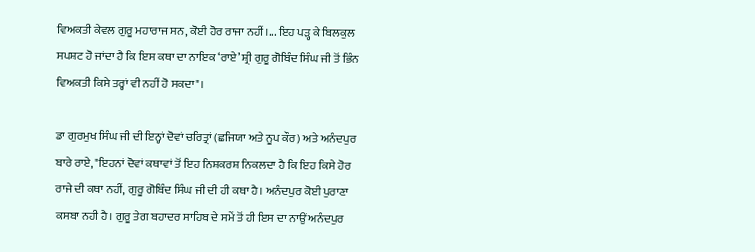ਵਿਅਕਤੀ ਕੇਵਲ ਗੁਰੂ ਮਹਾਰਾਜ ਸਨ, ਕੋਈ ਹੋਰ ਰਾਜਾ ਨਹੀਂ।... ਇਹ ਪੜ੍ਹ ਕੇ ਬਿਲਕੁਲ ਸਪਸ਼ਟ ਹੋ ਜਾਂਦਾ ਹੈ ਕਿ ਇਸ ਕਥਾ ਦਾ ਨਾਇਕ ‘ਰਾਏ’ ਸ਼੍ਰੀ ਗੁਰੂ ਗੋਬਿੰਦ ਸਿੰਘ ਜੀ ਤੋਂ ਭਿੰਨ ਵਿਅਕਤੀ ਕਿਸੇ ਤਰ੍ਹਾਂ ਵੀ ਨਹੀਂ ਹੋ ਸਕਦਾ"।

ਡਾ ਗੁਰਮੁਖ ਸਿੰਘ ਜੀ ਦੀ ਇਨ੍ਹਾਂ ਦੋਵਾਂ ਚਰਿਤ੍ਰਾਂ (ਛਜਿਯਾ ਅਤੇ ਨੂਪ ਕੌਰ) ਅਤੇ ਅਨੰਦਪੁਰ ਬਾਰੇ ਰਾਏ, "ਇਹਨਾਂ ਦੋਵਾਂ ਕਥਾਵਾਂ ਤੋਂ ਇਹ ਨਿਸ਼ਕਰਸ਼ ਨਿਕਲਦਾ ਹੈ ਕਿ ਇਹ ਕਿਸੇ ਹੋਰ ਰਾਜੇ ਦੀ ਕਥਾ ਨਹੀਂ, ਗੁਰੂ ਗੋਬਿੰਦ ਸਿੰਘ ਜੀ ਦੀ ਹੀ ਕਥਾ ਹੈ। ਅਨੰਦਪੁਰ ਕੋਈ ਪੁਰਾਣਾ ਕਸਬਾ ਨਹੀ ਹੈ। ਗੁਰੂ ਤੇਗ ਬਹਾਦਰ ਸਾਹਿਬ ਦੇ ਸਮੇਂ ਤੋਂ ਹੀ ਇਸ ਦਾ ਨਾਉਂ ਅਨੰਦਪੁਰ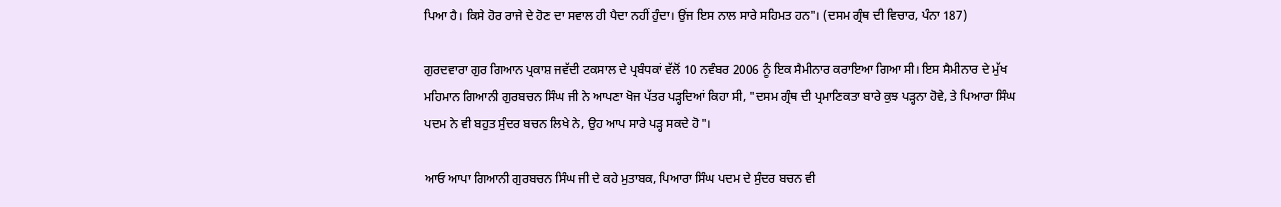ਪਿਆ ਹੈ। ਕਿਸੇ ਹੋਰ ਰਾਜੇ ਦੇ ਹੋਣ ਦਾ ਸਵਾਲ ਹੀ ਪੈਦਾ ਨਹੀਂ ਹੁੰਦਾ। ਉਂਜ ਇਸ ਨਾਲ ਸਾਰੇ ਸਹਿਮਤ ਹਨ"। (ਦਸਮ ਗ੍ਰੰਥ ਦੀ ਵਿਚਾਰ, ਪੰਨਾ 187)

ਗੁਰਦਵਾਰਾ ਗੁਰ ਗਿਆਨ ਪ੍ਰਕਾਸ਼ ਜਵੱਦੀ ਟਕਸਾਲ ਦੇ ਪ੍ਰਬੰਧਕਾਂ ਵੱਲੋਂ 10 ਨਵੰਬਰ 2006 ਨੂੰ ਇਕ ਸੈਮੀਨਾਰ ਕਰਾਇਆ ਗਿਆ ਸੀ। ਇਸ ਸੈਮੀਨਾਰ ਦੇ ਮੁੱਖ ਮਹਿਮਾਨ ਗਿਆਨੀ ਗੁਰਬਚਨ ਸਿੰਘ ਜੀ ਨੇ ਆਪਣਾ ਖੋਜ ਪੱਤਰ ਪੜ੍ਹਦਿਆਂ ਕਿਹਾ ਸੀ, "ਦਸਮ ਗ੍ਰੰਥ ਦੀ ਪ੍ਰਮਾਣਿਕਤਾ ਬਾਰੇ ਕੁਝ ਪੜ੍ਹਨਾ ਹੋਵੇ, ਤੇ ਪਿਆਰਾ ਸਿੰਘ ਪਦਮ ਨੇ ਵੀ ਬਹੁਤ ਸੁੰਦਰ ਬਚਨ ਲਿਖੇ ਨੇ, ਉਹ ਆਪ ਸਾਰੇ ਪੜ੍ਹ ਸਕਦੇ ਹੋ"।

ਆਓ ਆਪਾ ਗਿਆਨੀ ਗੁਰਬਚਨ ਸਿੰਘ ਜੀ ਦੇ ਕਹੇ ਮੁਤਾਬਕ, ਪਿਆਰਾ ਸਿੰਘ ਪਦਮ ਦੇ ਸੁੰਦਰ ਬਚਨ ਵੀ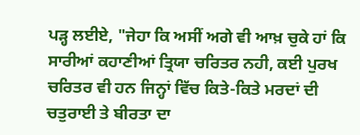ਪੜ੍ਹ ਲਈਏ, "ਜੇਹਾ ਕਿ ਅਸੀਂ ਅਗੇ ਵੀ ਆਖ਼ ਚੁਕੇ ਹਾਂ ਕਿ ਸਾਰੀਆਂ ਕਹਾਣੀਆਂ ਤ੍ਰਿਯਾ ਚਰਿਤਰ ਨਹੀ, ਕਈ ਪੁਰਖ ਚਰਿਤਰ ਵੀ ਹਨ ਜਿਨ੍ਹਾਂ ਵਿੱਚ ਕਿਤੇ-ਕਿਤੇ ਮਰਦਾਂ ਦੀ ਚਤੁਰਾਈ ਤੇ ਬੀਰਤਾ ਦਾ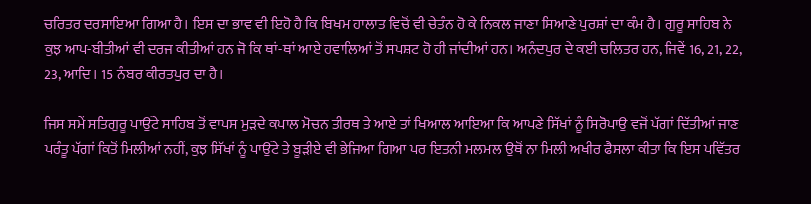ਚਰਿਤਰ ਦਰਸਾਇਆ ਗਿਆ ਹੈ। ਇਸ ਦਾ ਭਾਵ ਵੀ ਇਹੋ ਹੈ ਕਿ ਬਿਖਮ ਹਾਲਾਤ ਵਿਚੋਂ ਵੀ ਚੇਤੰਨ ਹੋ ਕੇ ਨਿਕਲ ਜਾਣਾ ਸਿਆਣੇ ਪੁਰਸ਼ਾਂ ਦਾ ਕੰਮ ਹੈ। ਗੁਰੂ ਸਾਹਿਬ ਨੇ ਕੁਝ ਆਪ-ਬੀਤੀਆਂ ਵੀ ਦਰਜ ਕੀਤੀਆਂ ਹਨ ਜੋ ਕਿ ਥਾਂ-ਥਾਂ ਆਏ ਹਵਾਲਿਆਂ ਤੋਂ ਸਪਸ਼ਟ ਹੋ ਹੀ ਜਾਂਦੀਆਂ ਹਨ। ਅਨੰਦਪੁਰ ਦੇ ਕਈ ਚਲਿਤਰ ਹਨ, ਜਿਵੇਂ 16, 21, 22, 23, ਆਦਿ। 15 ਨੰਬਰ ਕੀਰਤਪੁਰ ਦਾ ਹੈ।

ਜਿਸ ਸਮੇਂ ਸਤਿਗੁਰੂ ਪਾਉਂਟੇ ਸਾਹਿਬ ਤੋਂ ਵਾਪਸ ਮੁੜਦੇ ਕਪਾਲ ਮੋਚਨ ਤੀਰਥ ਤੇ ਆਏ ਤਾਂ ਖਿਆਲ ਆਇਆ ਕਿ ਆਪਣੇ ਸਿੱਖਾਂ ਨੂੰ ਸਿਰੋਪਾਉ ਵਜੋਂ ਪੱਗਾਂ ਦਿੱਤੀਆਂ ਜਾਣ ਪਰੰਤੂ ਪੱਗਾਂ ਕਿਤੋਂ ਮਿਲੀਆਂ ਨਹੀਂ, ਕੁਝ ਸਿੱਖਾਂ ਨੂੰ ਪਾਉਂਟੇ ਤੇ ਬੂੜੀਏ ਵੀ ਭੇਜਿਆ ਗਿਆ ਪਰ ਇਤਨੀ ਮਲਮਲ ਉਥੋਂ ਨਾ ਮਿਲੀ ਅਖੀਰ ਫੈਸਲਾ ਕੀਤਾ ਕਿ ਇਸ ਪਵਿੱਤਰ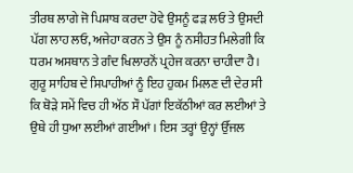ਤੀਰਥ ਲਾਗੇ ਜੋ ਪਿਸ਼ਾਬ ਕਰਦਾ ਹੋਵੇ ਉਸਨੂੰ ਫੜ ਲਓ ਤੇ ਉਸਦੀ ਪੱਗ ਲਾਹ ਲਓ, ਅਜੇਹਾ ਕਰਨ ਤੇ ਉਸ ਨੂੰ ਨਸੀਹਤ ਮਿਲੇਗੀ ਕਿ ਧਰਮ ਅਸਥਾਨ ਤੇ ਗੰਦ ਖਿਲਾਰਨੋਂ ਪ੍ਰਹੇਜ ਕਰਨਾ ਚਾਹੀਦਾ ਹੈ। ਗੁਰੂ ਸਾਹਿਬ ਦੇ ਸਿਪਾਹੀਆਂ ਨੂੰ ਇਹ ਹੁਕਮ ਮਿਲਣ ਦੀ ਦੇਰ ਸੀ ਕਿ ਥੋੜੇ ਸਮੇਂ ਵਿਚ ਹੀ ਅੱਠ ਸੌ ਪੱਗਾਂ ਇਕੱਠੀਆਂ ਕਰ ਲਈਆਂ ਤੇ ਉਥੇ ਹੀ ਧੁਆ ਲਈਆਂ ਗਈਆਂ। ਇਸ ਤਰ੍ਹਾਂ ਉਨ੍ਹਾਂ ਉੱਜਲ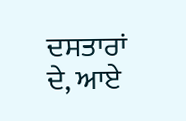ਦਸਤਾਰਾਂ ਦੇ, ਆਏ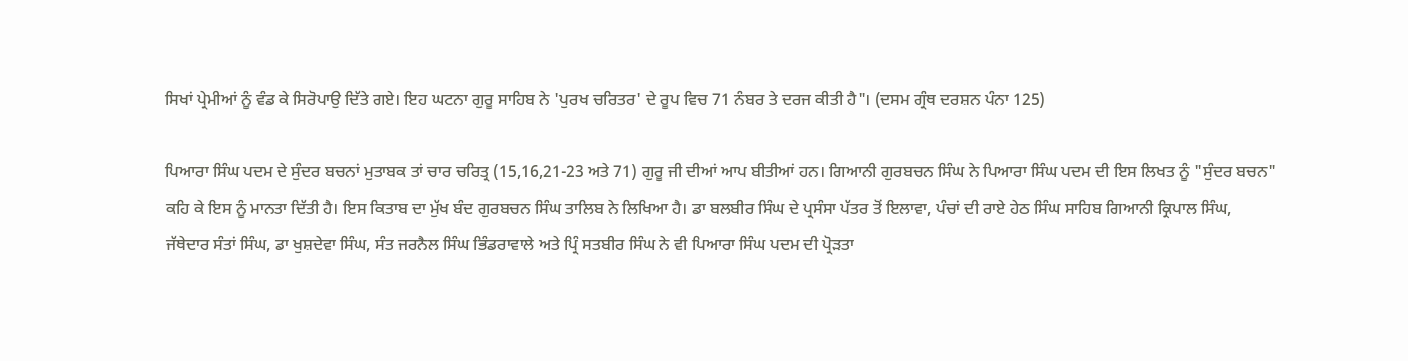ਸਿਖਾਂ ਪ੍ਰੇਮੀਆਂ ਨੂੰ ਵੰਡ ਕੇ ਸਿਰੋਪਾਉ ਦਿੱਤੇ ਗਏ। ਇਹ ਘਟਨਾ ਗੁਰੂ ਸਾਹਿਬ ਨੇ 'ਪੁਰਖ ਚਰਿਤਰ' ਦੇ ਰੂਪ ਵਿਚ 71 ਨੰਬਰ ਤੇ ਦਰਜ ਕੀਤੀ ਹੈ"। (ਦਸਮ ਗ੍ਰੰਥ ਦਰਸ਼ਨ ਪੰਨਾ 125)

ਪਿਆਰਾ ਸਿੰਘ ਪਦਮ ਦੇ ਸੁੰਦਰ ਬਚਨਾਂ ਮੁਤਾਬਕ ਤਾਂ ਚਾਰ ਚਰਿਤ੍ਰ (15,16,21-23 ਅਤੇ 71) ਗੁਰੂ ਜੀ ਦੀਆਂ ਆਪ ਬੀਤੀਆਂ ਹਨ। ਗਿਆਨੀ ਗੁਰਬਚਨ ਸਿੰਘ ਨੇ ਪਿਆਰਾ ਸਿੰਘ ਪਦਮ ਦੀ ਇਸ ਲਿਖਤ ਨੂੰ "ਸੁੰਦਰ ਬਚਨ" ਕਹਿ ਕੇ ਇਸ ਨੂੰ ਮਾਨਤਾ ਦਿੱਤੀ ਹੈ। ਇਸ ਕਿਤਾਬ ਦਾ ਮੁੱਖ ਬੰਦ ਗੁਰਬਚਨ ਸਿੰਘ ਤਾਲਿਬ ਨੇ ਲਿਖਿਆ ਹੈ। ਡਾ ਬਲਬੀਰ ਸਿੰਘ ਦੇ ਪ੍ਰਸੰਸਾ ਪੱਤਰ ਤੋਂ ਇਲਾਵਾ, ਪੰਚਾਂ ਦੀ ਰਾਏ ਹੇਠ ਸਿੰਘ ਸਾਹਿਬ ਗਿਆਨੀ ਕ੍ਰਿਪਾਲ ਸਿੰਘ, ਜੱਥੇਦਾਰ ਸੰਤਾਂ ਸਿੰਘ, ਡਾ ਖੁਸ਼ਦੇਵਾ ਸਿੰਘ, ਸੰਤ ਜਰਨੈਲ ਸਿੰਘ ਭਿੰਡਰਾਵਾਲੇ ਅਤੇ ਪ੍ਰਿੰ ਸਤਬੀਰ ਸਿੰਘ ਨੇ ਵੀ ਪਿਆਰਾ ਸਿੰਘ ਪਦਮ ਦੀ ਪ੍ਰੋੜਤਾ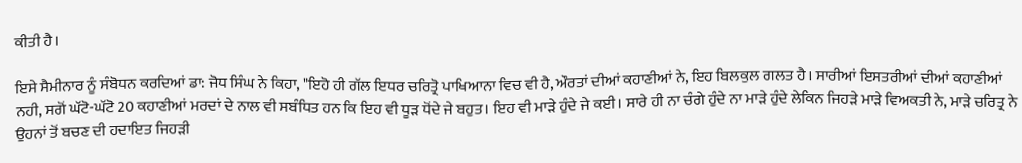ਕੀਤੀ ਹੈ।

ਇਸੇ ਸੈਮੀਨਾਰ ਨੂੰ ਸੰਬੋਧਨ ਕਰਦਿਆਂ ਡਾ: ਜੋਧ ਸਿੰਘ ਨੇ ਕਿਹਾ, "ਇਹੋ ਹੀ ਗੱਲ ਇਧਰ ਚਰਿਤ੍ਰੋ ਪਾਖਿਆਨਾ ਵਿਚ ਵੀ ਹੈ, ਔਰਤਾਂ ਦੀਆਂ ਕਹਾਣੀਆਂ ਨੇ, ਇਹ ਬਿਲਕੁਲ ਗਲਤ ਹੈ। ਸਾਰੀਆਂ ਇਸਤਰੀਆਂ ਦੀਆਂ ਕਹਾਣੀਆਂ ਨਹੀ, ਸਗੋਂ ਘੱਟੋ-ਘੱਟੋ 20 ਕਹਾਣੀਆਂ ਮਰਦਾਂ ਦੇ ਨਾਲ ਵੀ ਸਬੰਧਿਤ ਹਨ ਕਿ ਇਹ ਵੀ ਧੂੜ ਧੋਂਦੇ ਜੇ ਬਹੁਤ। ਇਹ ਵੀ ਮਾੜੇ ਹੁੰਦੇ ਜੇ ਕਈ। ਸਾਰੇ ਹੀ ਨਾ ਚੰਗੇ ਹੁੰਦੇ ਨਾ ਮਾੜੇ ਹੁੰਦੇ ਲੇਕਿਨ ਜਿਹੜੇ ਮਾੜੇ ਵਿਅਕਤੀ ਨੇ, ਮਾੜੇ ਚਰਿਤ੍ਰ ਨੇ ਉਹਨਾਂ ਤੋਂ ਬਚਣ ਦੀ ਹਦਾਇਤ ਜਿਹੜੀ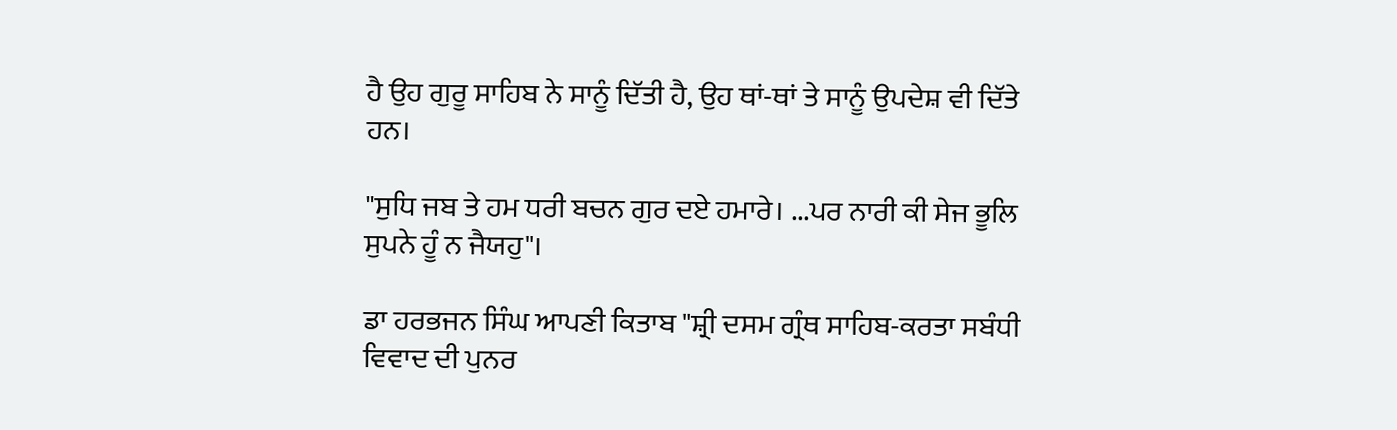ਹੈ ਉਹ ਗੁਰੂ ਸਾਹਿਬ ਨੇ ਸਾਨੂੰ ਦਿੱਤੀ ਹੈ, ਉਹ ਥਾਂ-ਥਾਂ ਤੇ ਸਾਨੂੰ ਉਪਦੇਸ਼ ਵੀ ਦਿੱਤੇ ਹਨ।

"ਸੁਧਿ ਜਬ ਤੇ ਹਮ ਧਰੀ ਬਚਨ ਗੁਰ ਦਏ ਹਮਾਰੇ। ...ਪਰ ਨਾਰੀ ਕੀ ਸੇਜ ਭੂਲਿ ਸੁਪਨੇ ਹੂੰ ਨ ਜੈਯਹੁ"।

ਡਾ ਹਰਭਜਨ ਸਿੰਘ ਆਪਣੀ ਕਿਤਾਬ "ਸ਼੍ਰੀ ਦਸਮ ਗ੍ਰੰਥ ਸਾਹਿਬ-ਕਰਤਾ ਸਬੰਧੀ ਵਿਵਾਦ ਦੀ ਪੁਨਰ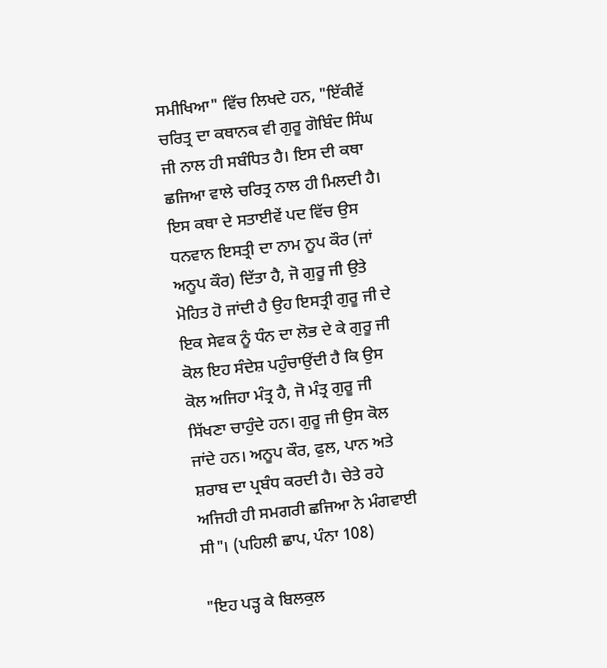ਸਮੀਖਿਆ" ਵਿੱਚ ਲਿਖਦੇ ਹਨ, "ਇੱਕੀਵੇਂ ਚਰਿਤ੍ਰ ਦਾ ਕਥਾਨਕ ਵੀ ਗੁਰੂ ਗੋਬਿੰਦ ਸਿੰਘ ਜੀ ਨਾਲ ਹੀ ਸਬੰਧਿਤ ਹੈ। ਇਸ ਦੀ ਕਥਾ ਛਜਿਆ ਵਾਲੇ ਚਰਿਤ੍ਰ ਨਾਲ ਹੀ ਮਿਲਦੀ ਹੈ। ਇਸ ਕਥਾ ਦੇ ਸਤਾਈਵੇਂ ਪਦ ਵਿੱਚ ਉਸ ਧਨਵਾਨ ਇਸਤ੍ਰੀ ਦਾ ਨਾਮ ਨੂਪ ਕੌਰ (ਜਾਂ ਅਨੂਪ ਕੌਰ) ਦਿੱਤਾ ਹੈ, ਜੋ ਗੁਰੂ ਜੀ ਉਤੇ ਮੋਹਿਤ ਹੋ ਜਾਂਦੀ ਹੈ ਉਹ ਇਸਤ੍ਰੀ ਗੁਰੂ ਜੀ ਦੇ ਇਕ ਸੇਵਕ ਨੂੰ ਧੰਨ ਦਾ ਲੋਭ ਦੇ ਕੇ ਗੁਰੂ ਜੀ ਕੋਲ ਇਹ ਸੰਦੇਸ਼ ਪਹੁੰਚਾਉਂਦੀ ਹੈ ਕਿ ਉਸ ਕੋਲ ਅਜਿਹਾ ਮੰਤ੍ਰ ਹੈ, ਜੋ ਮੰਤ੍ਰ ਗੁਰੂ ਜੀ ਸਿੱਖਣਾ ਚਾਹੁੰਦੇ ਹਨ। ਗੁਰੂ ਜੀ ਉਸ ਕੋਲ ਜਾਂਦੇ ਹਨ। ਅਨੂਪ ਕੌਰ, ਫੁਲ, ਪਾਨ ਅਤੇ ਸ਼ਰਾਬ ਦਾ ਪ੍ਰਬੰਧ ਕਰਦੀ ਹੈ। ਚੇਤੇ ਰਹੇ ਅਜਿਹੀ ਹੀ ਸਮਗਰੀ ਛਜਿਆ ਨੇ ਮੰਗਵਾਈ ਸੀ"। (ਪਹਿਲੀ ਛਾਪ, ਪੰਨਾ 108)

"ਇਹ ਪੜ੍ਹ ਕੇ ਬਿਲਕੁਲ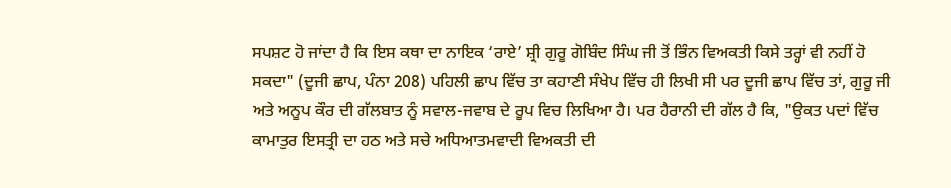ਸਪਸ਼ਟ ਹੋ ਜਾਂਦਾ ਹੈ ਕਿ ਇਸ ਕਥਾ ਦਾ ਨਾਇਕ ‘ਰਾਏ’ ਸ਼੍ਰੀ ਗੁਰੂ ਗੋਬਿੰਦ ਸਿੰਘ ਜੀ ਤੋਂ ਭਿੰਨ ਵਿਅਕਤੀ ਕਿਸੇ ਤਰ੍ਹਾਂ ਵੀ ਨਹੀਂ ਹੋ ਸਕਦਾ" (ਦੂਜੀ ਛਾਪ, ਪੰਨਾ 208) ਪਹਿਲੀ ਛਾਪ ਵਿੱਚ ਤਾ ਕਹਾਣੀ ਸੰਖੇਪ ਵਿੱਚ ਹੀ ਲਿਖੀ ਸੀ ਪਰ ਦੂਜੀ ਛਾਪ ਵਿੱਚ ਤਾਂ, ਗੁਰੂ ਜੀ ਅਤੇ ਅਨੂਪ ਕੌਰ ਦੀ ਗੱਲਬਾਤ ਨੂੰ ਸਵਾਲ-ਜਵਾਬ ਦੇ ਰੂਪ ਵਿਚ ਲਿਖਿਆ ਹੈ। ਪਰ ਹੈਰਾਨੀ ਦੀ ਗੱਲ ਹੈ ਕਿ, "ਉਕਤ ਪਦਾਂ ਵਿੱਚ ਕਾਮਾਤੁਰ ਇਸਤ੍ਰੀ ਦਾ ਹਠ ਅਤੇ ਸਚੇ ਅਧਿਆਤਮਵਾਦੀ ਵਿਅਕਤੀ ਦੀ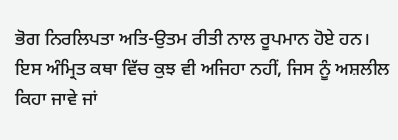ਭੋਗ ਨਿਰਲਿਪਤਾ ਅਤਿ-ਉਤਮ ਰੀਤੀ ਨਾਲ ਰੂਪਮਾਨ ਹੋਏ ਹਨ। ਇਸ ਅੰਮ੍ਰਿਤ ਕਥਾ ਵਿੱਚ ਕੁਝ ਵੀ ਅਜਿਹਾ ਨਹੀਂ, ਜਿਸ ਨੂੰ ਅਸ਼ਲੀਲ ਕਿਹਾ ਜਾਵੇ ਜਾਂ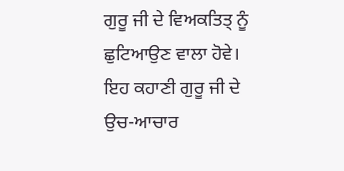ਗੁਰੂ ਜੀ ਦੇ ਵਿਅਕਤਿਤ੍ ਨੂੰ ਛੁਟਿਆਉਣ ਵਾਲਾ ਹੋਵੇ। ਇਹ ਕਹਾਣੀ ਗੁਰੂ ਜੀ ਦੇ ਉਚ-ਆਚਾਰ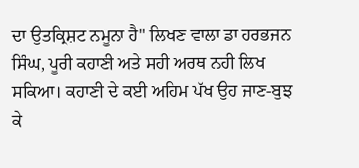ਦਾ ਉਤਕ੍ਰਿਸ਼ਟ ਨਮੂਨਾ ਹੈ" ਲਿਖਣ ਵਾਲਾ ਡਾ ਹਰਭਜਨ ਸਿੰਘ, ਪੂਰੀ ਕਹਾਣੀ ਅਤੇ ਸਹੀ ਅਰਥ ਨਹੀ ਲਿਖ ਸਕਿਆ। ਕਹਾਣੀ ਦੇ ਕਈ ਅਹਿਮ ਪੱਖ ਉਹ ਜਾਣ-ਬੁਝ ਕੇ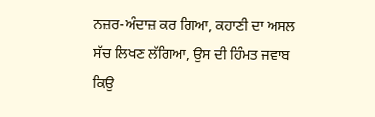ਨਜ਼ਰ-ਅੰਦਾਜ਼ ਕਰ ਗਿਆ, ਕਹਾਣੀ ਦਾ ਅਸਲ ਸੱਚ ਲਿਖਣ ਲੱਗਿਆ, ਉਸ ਦੀ ਹਿੰਮਤ ਜਵਾਬ ਕਿਉ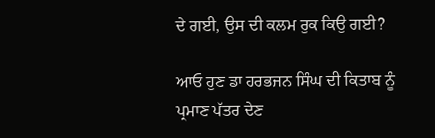ਦੇ ਗਈ, ਉਸ ਦੀ ਕਲਮ ਰੁਕ ਕਿਉ ਗਈ?

ਆਓ ਹੁਣ ਡਾ ਹਰਭਜਨ ਸਿੰਘ ਦੀ ਕਿਤਾਬ ਨੂੰ ਪ੍ਰਮਾਣ ਪੱਤਰ ਦੇਣ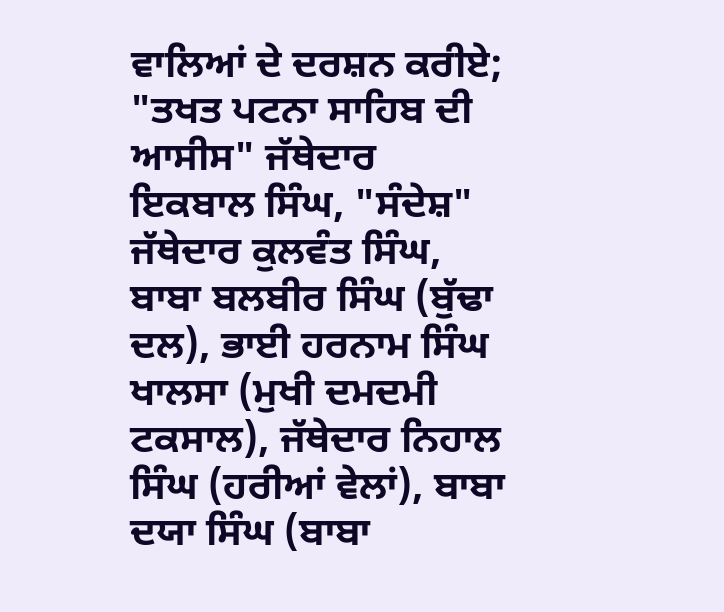ਵਾਲਿਆਂ ਦੇ ਦਰਸ਼ਨ ਕਰੀਏ; "ਤਖਤ ਪਟਨਾ ਸਾਹਿਬ ਦੀ ਆਸੀਸ" ਜੱਥੇਦਾਰ ਇਕਬਾਲ ਸਿੰਘ, "ਸੰਦੇਸ਼" ਜੱਥੇਦਾਰ ਕੁਲਵੰਤ ਸਿੰਘ, ਬਾਬਾ ਬਲਬੀਰ ਸਿੰਘ (ਬੁੱਢਾ ਦਲ), ਭਾਈ ਹਰਨਾਮ ਸਿੰਘ ਖਾਲਸਾ (ਮੁਖੀ ਦਮਦਮੀ ਟਕਸਾਲ), ਜੱਥੇਦਾਰ ਨਿਹਾਲ ਸਿੰਘ (ਹਰੀਆਂ ਵੇਲਾਂ), ਬਾਬਾ ਦਯਾ ਸਿੰਘ (ਬਾਬਾ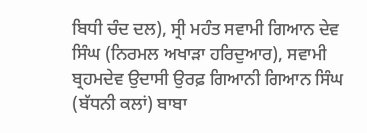ਬਿਧੀ ਚੰਦ ਦਲ), ਸ੍ਰੀ ਮਹੰਤ ਸਵਾਮੀ ਗਿਆਨ ਦੇਵ ਸਿੰਘ (ਨਿਰਮਲ ਅਖਾੜਾ ਹਰਿਦੁਆਰ), ਸਵਾਮੀ ਬ੍ਰਹਮਦੇਵ ਉਦਾਸੀ ਉਰਫ਼ ਗਿਆਨੀ ਗਿਆਨ ਸਿੰਘ (ਬੱਧਨੀ ਕਲਾਂ) ਬਾਬਾ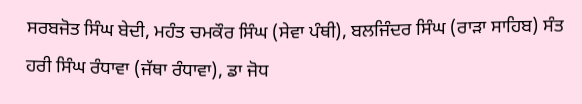ਸਰਬਜੋਤ ਸਿੰਘ ਬੇਦੀ, ਮਹੰਤ ਚਮਕੌਰ ਸਿੰਘ (ਸੇਵਾ ਪੰਥੀ), ਬਲਜਿੰਦਰ ਸਿੰਘ (ਰਾੜਾ ਸਾਹਿਬ) ਸੰਤ ਹਰੀ ਸਿੰਘ ਰੰਧਾਵਾ (ਜੱਥਾ ਰੰਧਾਵਾ), ਡਾ ਜੋਧ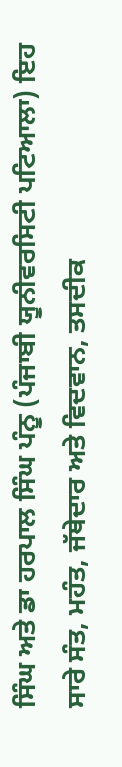ਸਿੰਘ ਅਤੇ ਡਾ ਹਰਪਾਲ ਸਿੰਘ ਪੰਨੂ (ਪੰਜਾਬੀ ਯੂਨੀਵਰਸਿਟੀ ਪਟਿਆਲਾ) ਇਹ ਸਾਰੇ ਸੰਤ, ਮਹੰਤ, ਜੱਥੇਦਾਰ ਅਤੇ ਵਿਦਵਾਨ, ਤਸਦੀਕ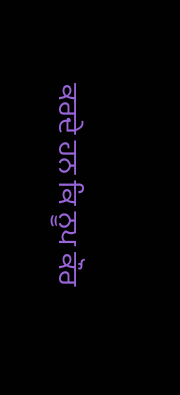ਕਰਦੇ ਹਨ ਕਿ ਨੂਪ ਕੌਰ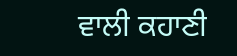ਵਾਲੀ ਕਹਾਣੀ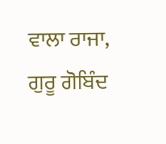ਵਾਲਾ ਰਾਜਾ, ਗੁਰੂ ਗੋਬਿੰਦ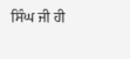ਸਿੰਘ ਜੀ ਹੀ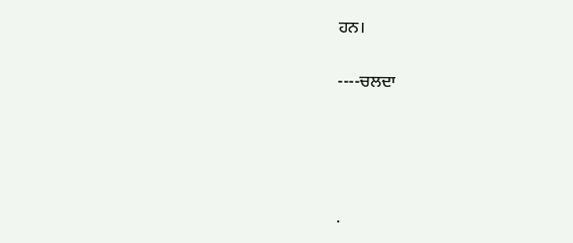ਹਨ।

----ਚਲਦਾ




.